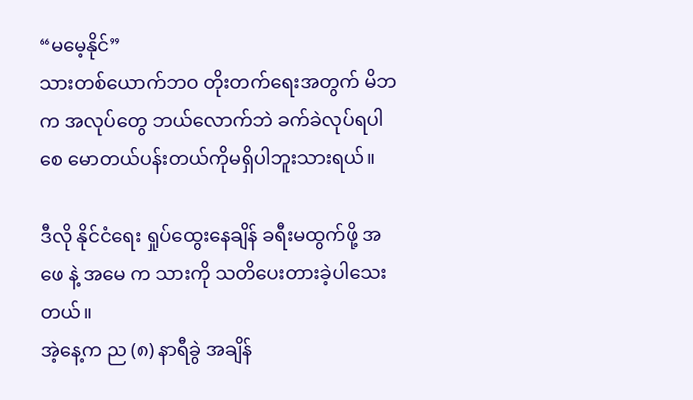“မမေ့နိုင်”
သားတစ်ယောက်ဘဝ တိုးတက်ရေးအတွက် မိဘက အလုပ်တွေ ဘယ်လောက်ဘဲ ခက်ခဲလုပ်ရပါစေ မောတယ်ပန်းတယ်ကိုမရှိပါဘူးသားရယ်။

ဒီလို နိုင်ငံရေး ရှုပ်ထွေးနေချိန် ခရီးမထွက်ဖို့ အဖေ နဲ့ အမေ က သားကို သတိပေးတားခဲ့ပါသေးတယ်။
အဲ့နေ့က ည (၈) နာရီခွဲ အချိန်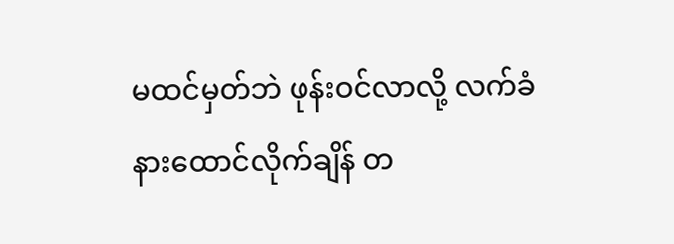မထင်မှတ်ဘဲ ဖုန်းဝင်လာလို့ လက်ခံနားထောင်လိုက်ချိန် တ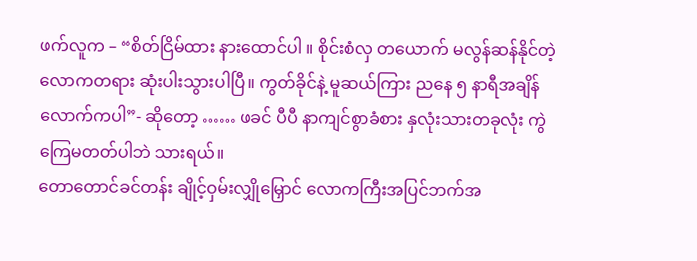ဖက်လူက – “စိတ်ငြိမ်ထား နားထောင်ပါ ။ စိုင်းစံလှ တယောက် မလွန်ဆန်နိုင်တဲ့လောကတရား ဆုံးပါးသွားပါပြီ။ ကွတ်ခိုင်နဲ့ မူဆယ်ကြား ညနေ ၅ နာရီအချိန်လောက်ကပါ”- ဆိုတော့ …… ဖခင် ပီပီ နာကျင်စွာခံစား နှလုံးသားတခုလုံး ကွဲကြေမတတ်ပါဘဲ သားရယ်။
တောတောင်ခင်တန်း ချိုင့်ဝှမ်းလျှိုမြှောင် လောကကြီးအပြင်ဘက်အ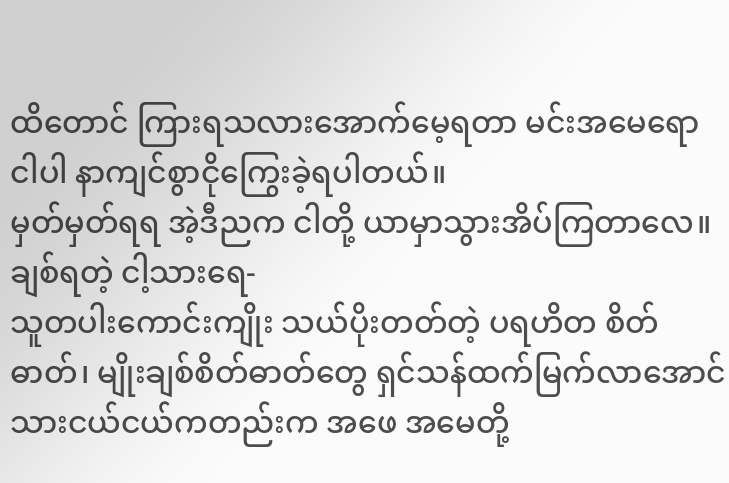ထိတောင် ကြားရသလားအောက်မေ့ရတာ မင်းအမေရော ငါပါ နာကျင်စွာငိုကြွေးခဲ့ရပါတယ်။
မှတ်မှတ်ရရ အဲ့ဒီညက ငါတို့ ယာမှာသွားအိပ်ကြတာလေ။
ချစ်ရတဲ့ ငါ့သားရေ-
သူတပါးကောင်းကျိုး သယ်ပိုးတတ်တဲ့ ပရဟိတ စိတ်ဓာတ်၊ မျိုးချစ်စိတ်ဓာတ်တွေ ရှင်သန်ထက်မြက်လာအောင် သားငယ်ငယ်ကတည်းက အဖေ အမေတို့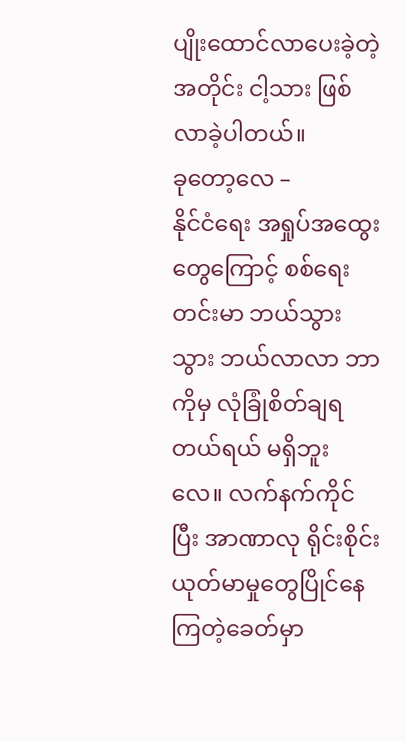ပျိုးထောင်လာပေးခဲ့တဲ့အတိုင်း ငါ့သား ဖြစ်လာခဲ့ပါတယ်။
ခုတော့လေ –
နိုင်ငံရေး အရှုပ်အထွေးတွေကြောင့် စစ်ရေးတင်းမာ ဘယ်သွားသွား ဘယ်လာလာ ဘာကိုမှ လုံခြုံစိတ်ချရတယ်ရယ် မရှိဘူးလေ။ လက်နက်ကိုင်ပြီး အာဏာလု ရိုင်းစိုင်းယုတ်မာမှုတွေပြိုင်နေကြတဲ့ခေတ်မှာ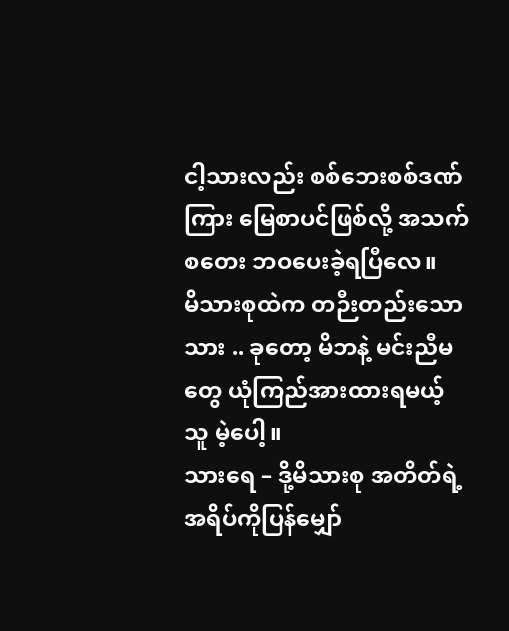ငါ့သားလည်း စစ်ဘေးစစ်ဒဏ်ကြား မြေစာပင်ဖြစ်လို့ အသက်စတေး ဘဝပေးခဲ့ရပြီလေ။
မိသားစုထဲက တဉီးတည်းသောသား .. ခုတော့ မိဘနဲ့ မင်းညီမ တွေ ယုံကြည်အားထားရမယ့်သူ မဲ့ပေါ့။
သားရေ – ဒို့မိသားစု အတိတ်ရဲ့အရိပ်ကိုပြန်မျှော်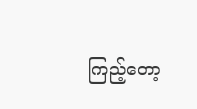ကြည့်တော့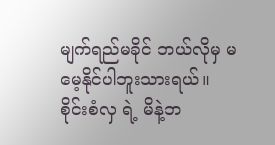မျက်ရည်မခိုင် ဘယ်လိုမှ မမေ့နိုင်ပါဘူးသားရယ်။
စိုင်းစံလှ ရဲ့ မိနဲ့ဘ